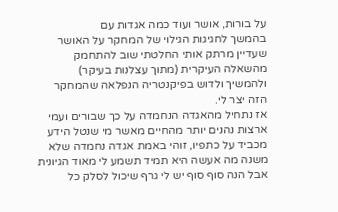על בורות, אושר ועוד כמה אגדות עם
בהמשך לחגיגות הגילוי של המחקר על האושר שעדיין מרתק אותי החלטתי שוב להתחמק מהשאלה העיקרית (מתוך עצלנות בעיקר) ולהמשיך ולדוש בפיקנטריה הנפלאה שהמחקר הזה יצר לי.
אז נתחיל מהאגדה הנחמדה על כך שבורים ועמי ארצות נהנים יותר מהחיים מאשר מי שנטל הידע מכביד על כתפיו, זוהי באמת אגדה נחמדה שלא משנה מה אעשה היא תמיד תשמע לי מאוד הגיונית אבל הנה סוף סוף יש לי גרף שיכול לסלק כל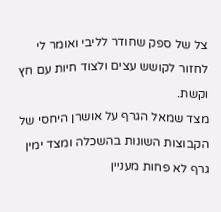צל של ספק שחודר לליבי ואומר לי לחזור לקושש עצים ולצוד חיות עם חץ וקשת.
מצד שמאל הגרף על אושרן היחסי של הקבוצות השונות בהשכלה ומצד ימין גרף לא פחות מעניין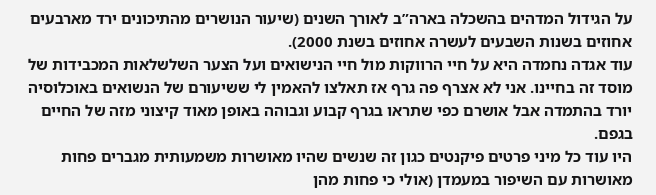על הגידול המדהים בהשכלה בארה”ב לאורך השנים (שיעור הנושרים מהתיכונים ירד מארבעים אחוזים בשנות השבעים לעשרה אחוזים בשנת 2000).
עוד אגדה נחמדה היא על חיי הרווקות מול חיי הנישואים ועל הצער השלשלאות המכבידות של מוסד זה בחיינו. אני לא אצרף פה גרף אז תאלצו להאמין לי ששיעורם של הנשואים באוכלוסיה יורד בהתמדה אבל אושרם כפי שתראו בגרף קבוע וגבוהה באופן מאוד קיצוני מזה של החיים בגפם.
היו עוד כל מיני פרטים פיקנטים כגון זה שנשים שהיו מאושרות משמעותית מגברים פחות מאושרות עם השיפור במעמדן (אולי כי פחות מהן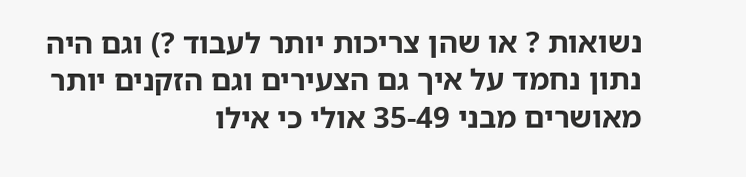נשואות ? או שהן צריכות יותר לעבוד ?) וגם היה נתון נחמד על איך גם הצעירים וגם הזקנים יותר מאושרים מבני 35-49 אולי כי אילו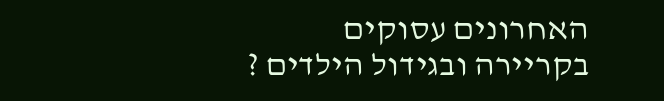האחרונים עסוקים בקריירה ובגידול הילדים ?